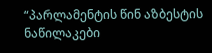“პარლამენტის წინ აზბესტის ნაწილაკები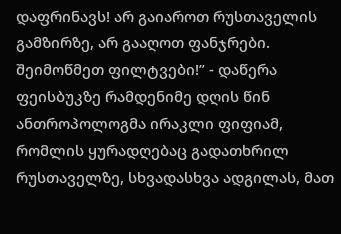დაფრინავს! არ გაიაროთ რუსთაველის გამზირზე, არ გააღოთ ფანჯრები. შეიმოწმეთ ფილტვები!” - დაწერა ფეისბუკზე რამდენიმე დღის წინ ანთროპოლოგმა ირაკლი ფიფიამ, რომლის ყურადღებაც გადათხრილ რუსთაველზე, სხვადასხვა ადგილას, მათ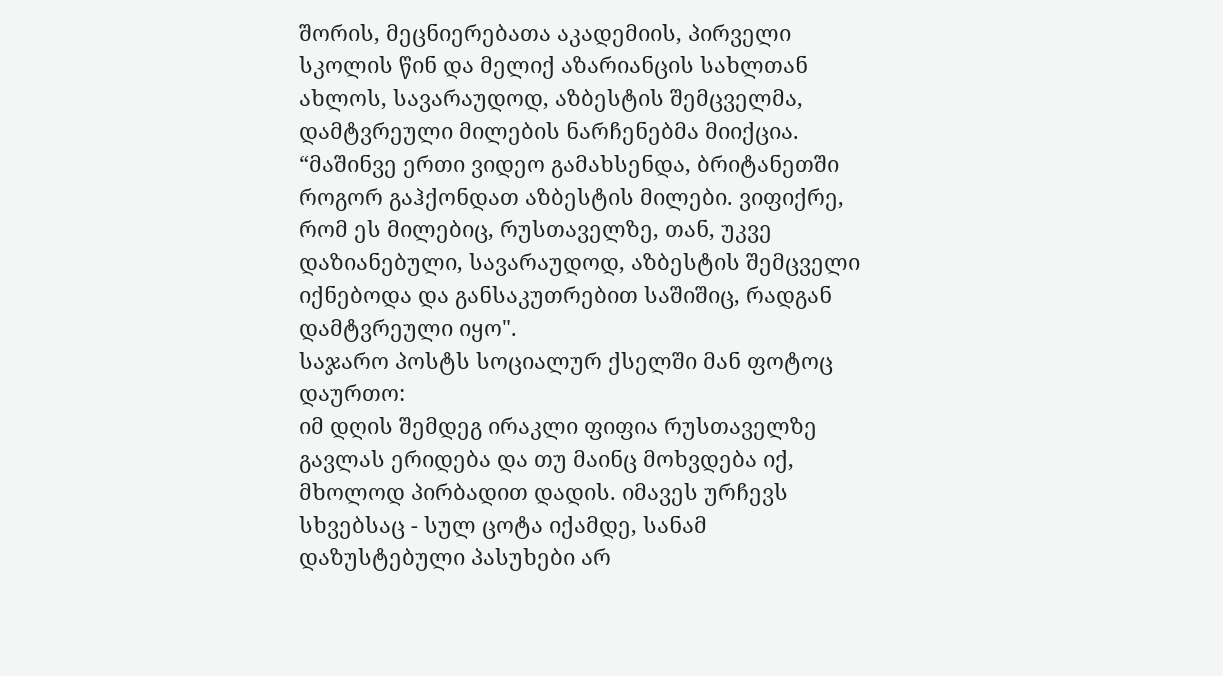შორის, მეცნიერებათა აკადემიის, პირველი სკოლის წინ და მელიქ აზარიანცის სახლთან ახლოს, სავარაუდოდ, აზბესტის შემცველმა, დამტვრეული მილების ნარჩენებმა მიიქცია.
“მაშინვე ერთი ვიდეო გამახსენდა, ბრიტანეთში როგორ გაჰქონდათ აზბესტის მილები. ვიფიქრე, რომ ეს მილებიც, რუსთაველზე, თან, უკვე დაზიანებული, სავარაუდოდ, აზბესტის შემცველი იქნებოდა და განსაკუთრებით საშიშიც, რადგან დამტვრეული იყო".
საჯარო პოსტს სოციალურ ქსელში მან ფოტოც დაურთო:
იმ დღის შემდეგ ირაკლი ფიფია რუსთაველზე გავლას ერიდება და თუ მაინც მოხვდება იქ, მხოლოდ პირბადით დადის. იმავეს ურჩევს სხვებსაც - სულ ცოტა იქამდე, სანამ დაზუსტებული პასუხები არ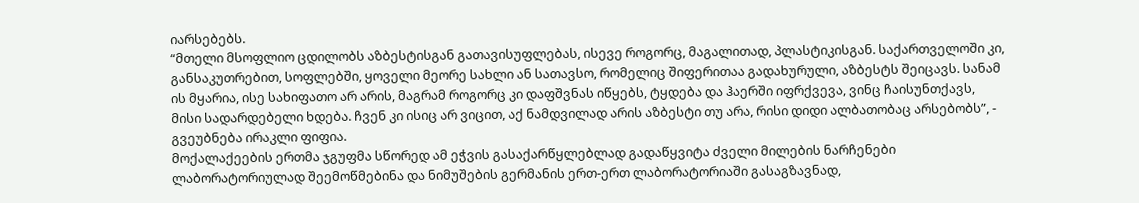იარსებებს.
“მთელი მსოფლიო ცდილობს აზბესტისგან გათავისუფლებას, ისევე როგორც, მაგალითად, პლასტიკისგან. საქართველოში კი, განსაკუთრებით, სოფლებში, ყოველი მეორე სახლი ან სათავსო, რომელიც შიფერითაა გადახურული, აზბესტს შეიცავს. სანამ ის მყარია, ისე სახიფათო არ არის, მაგრამ როგორც კი დაფშვნას იწყებს, ტყდება და ჰაერში იფრქვევა, ვინც ჩაისუნთქავს, მისი სადარდებელი ხდება. ჩვენ კი ისიც არ ვიცით, აქ ნამდვილად არის აზბესტი თუ არა, რისი დიდი ალბათობაც არსებობს”, - გვეუბნება ირაკლი ფიფია.
მოქალაქეების ერთმა ჯგუფმა სწორედ ამ ეჭვის გასაქარწყლებლად გადაწყვიტა ძველი მილების ნარჩენები ლაბორატორიულად შეემოწმებინა და ნიმუშების გერმანის ერთ-ერთ ლაბორატორიაში გასაგზავნად,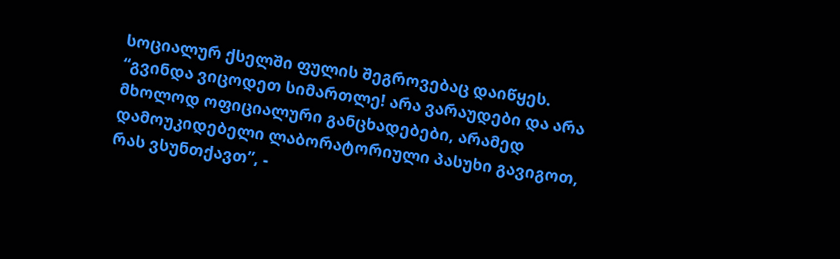სოციალურ ქსელში ფულის შეგროვებაც დაიწყეს.
“გვინდა ვიცოდეთ სიმართლე! არა ვარაუდები და არა მხოლოდ ოფიციალური განცხადებები, არამედ დამოუკიდებელი ლაბორატორიული პასუხი გავიგოთ, რას ვსუნთქავთ”, -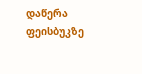დაწერა ფეისბუკზე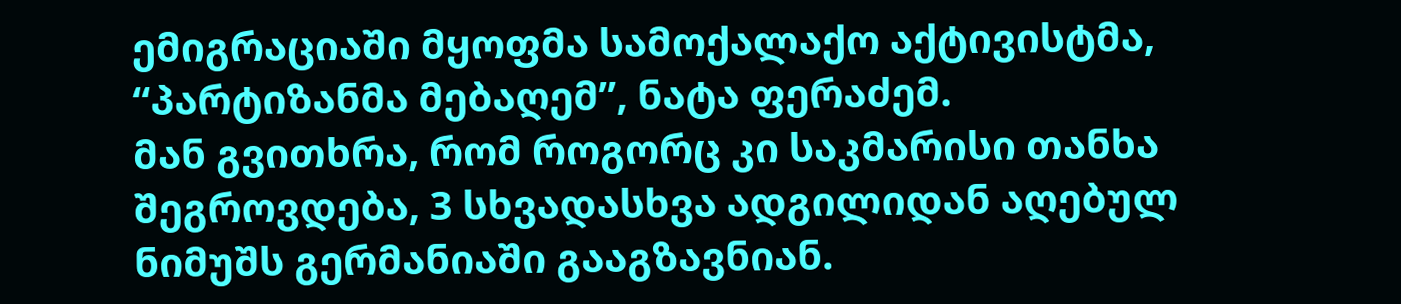ემიგრაციაში მყოფმა სამოქალაქო აქტივისტმა, “პარტიზანმა მებაღემ”, ნატა ფერაძემ.
მან გვითხრა, რომ როგორც კი საკმარისი თანხა შეგროვდება, 3 სხვადასხვა ადგილიდან აღებულ ნიმუშს გერმანიაში გააგზავნიან.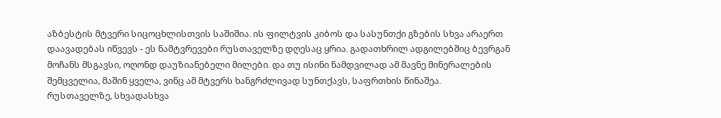აზბესტის მტვერი სიცოცხლისთვის საშიშია. ის ფილტვის კიბოს და სასუნთქი გზების სხვა არაერთ დაავადებას იწვევს - ეს ნამტვრევები რუსთაველზე დღესაც ყრია. გადათხრილ ადგილებშიც ბევრგან მოჩანს მსგავსი, ოღონდ დაუზიანებელი მილები. და თუ ისინი ნამდვილად ამ მავნე მინერალების შემცველია, მაშინ ყველა, ვინც ამ მტვერს ხანგრძლივად სუნთქავს, საფრთხის წინაშეა.
რუსთაველზე, სხვადასხვა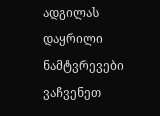ადგილას დაყრილი ნამტვრევები ვაჩვენეთ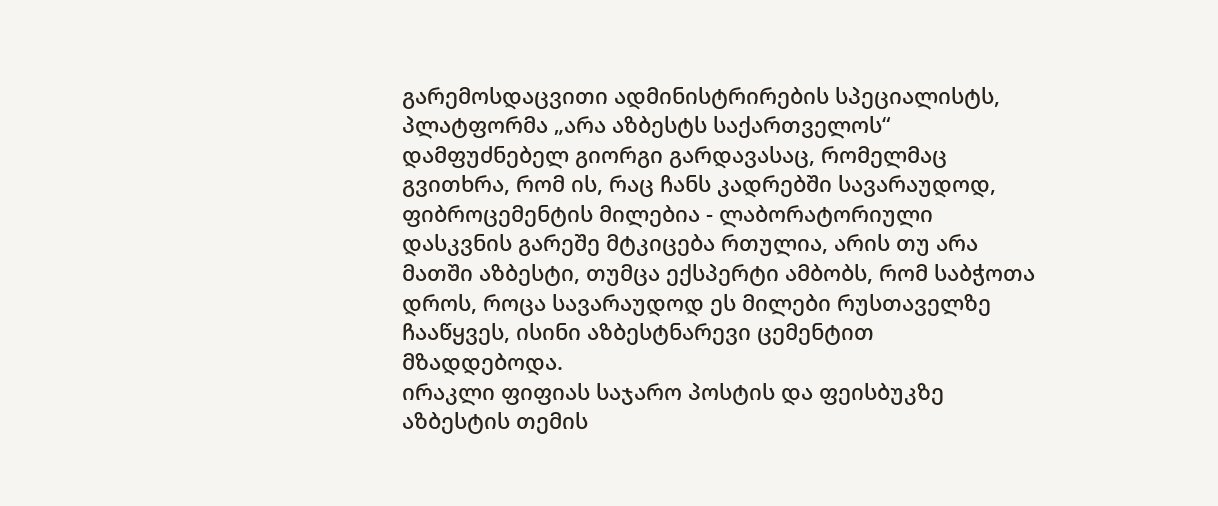გარემოსდაცვითი ადმინისტრირების სპეციალისტს, პლატფორმა „არა აზბესტს საქართველოს“ დამფუძნებელ გიორგი გარდავასაც, რომელმაც გვითხრა, რომ ის, რაც ჩანს კადრებში სავარაუდოდ, ფიბროცემენტის მილებია - ლაბორატორიული დასკვნის გარეშე მტკიცება რთულია, არის თუ არა მათში აზბესტი, თუმცა ექსპერტი ამბობს, რომ საბჭოთა დროს, როცა სავარაუდოდ ეს მილები რუსთაველზე ჩააწყვეს, ისინი აზბესტნარევი ცემენტით მზადდებოდა.
ირაკლი ფიფიას საჯარო პოსტის და ფეისბუკზე აზბესტის თემის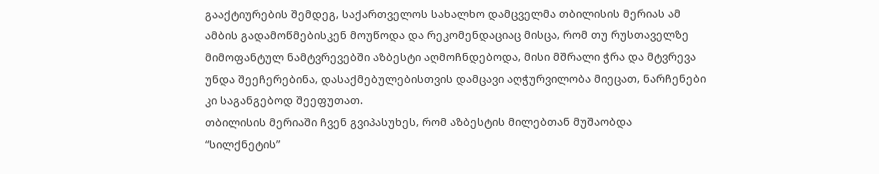გააქტიურების შემდეგ, საქართველოს სახალხო დამცველმა თბილისის მერიას ამ ამბის გადამოწმებისკენ მოუწოდა და რეკომენდაციაც მისცა, რომ თუ რუსთაველზე მიმოფანტულ ნამტვრევებში აზბესტი აღმოჩნდებოდა, მისი მშრალი ჭრა და მტვრევა უნდა შეეჩერებინა, დასაქმებულებისთვის დამცავი აღჭურვილობა მიეცათ, ნარჩენები კი საგანგებოდ შეეფუთათ.
თბილისის მერიაში ჩვენ გვიპასუხეს, რომ აზბესტის მილებთან მუშაობდა “სილქნეტის”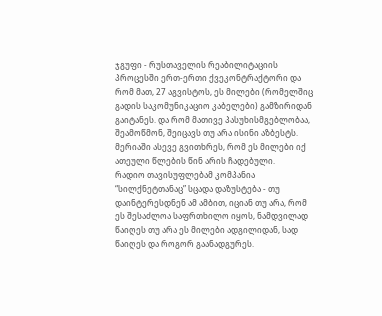ჯგუფი - რუსთაველის რეაბილიტაციის პროცესში ერთ-ერთი ქვეკონტრაქტორი და რომ მათ, 27 აგვისტოს, ეს მილები (რომელშიც გადის საკომუნიკაციო კაბელები) გამზირიდან გაიტანეს. და რომ მათივე პასუხისმგებლობაა, შეამოწმონ, შეიცავს თუ არა ისინი აზბესტს. მერიაში ასევე გვითხრეს, რომ ეს მილები იქ ათეული წლების წინ არის ჩადებული.
რადიო თავისუფლებამ კომპანია “სილქნეტთანაც” სცადა დაზუსტება - თუ დაინტერესდნენ ამ ამბით, იციან თუ არა, რომ ეს შესაძლოა საფრთხილო იყოს, ნამდვილად წაიღეს თუ არა ეს მილები ადგილიდან, სად წაიღეს და როგორ გაანადგურეს.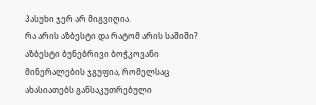პასუხი ჯერ არ მიგვიღია.
რა არის აზბესტი და რატომ არის საშიში?
აზბესტი ბუნებრივი ბოჭკოვანი მინერალების ჯგუფია, რომელსაც ახასიათებს განსაკუთრებული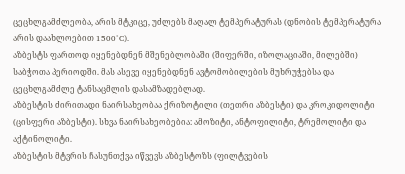ცეცხლგამძლეობა, არის მტკიცე, უძლებს მაღალ ტემპერატურას (დნობის ტემპერატურა არის დაახლოებით 1500°C).
აზბესტს ფართოდ იყენებდნენ მშენებლობაში (შიფერში, იზოლაციაში, მილებში) საბჭოთა პერიოდში. მას ასევე იყენებდნენ ავტომობილების მუხრუჭებსა და ცეცხლგამძლე ტანსაცმლის დასამზადებლად.
აზბესტის ძირითადი ნაირსახეობაა ქრიზოტილი (თეთრი აზბესტი) და კროკიდოლიტი (ცისფერი აზბესტი). სხვა ნაირსახეობებია: ამოზიტი, ანტოფილიტი, ტრემოლიტი და აქტინოლიტი.
აზბესტის მტვრის ჩასუნთქვა იწვევს აზბესტოზს (ფილტვების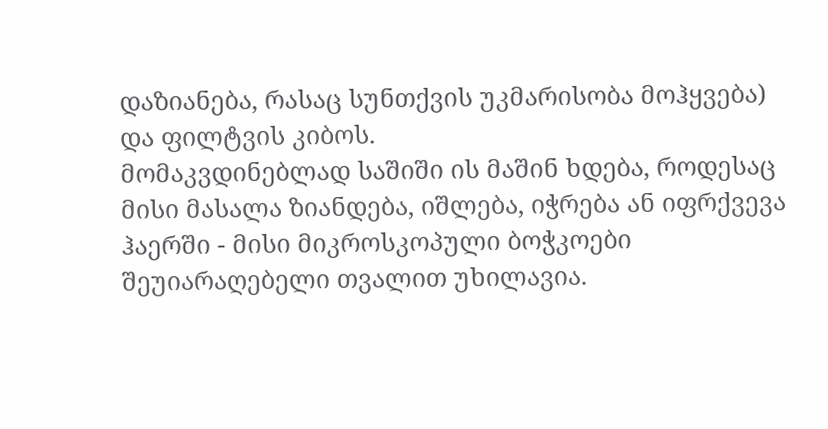დაზიანება, რასაც სუნთქვის უკმარისობა მოჰყვება) და ფილტვის კიბოს.
მომაკვდინებლად საშიში ის მაშინ ხდება, როდესაც მისი მასალა ზიანდება, იშლება, იჭრება ან იფრქვევა ჰაერში - მისი მიკროსკოპული ბოჭკოები შეუიარაღებელი თვალით უხილავია.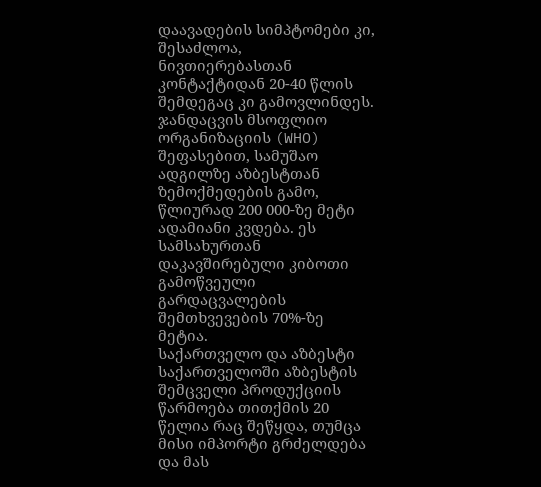დაავადების სიმპტომები კი, შესაძლოა, ნივთიერებასთან კონტაქტიდან 20-40 წლის შემდეგაც კი გამოვლინდეს.
ჯანდაცვის მსოფლიო ორგანიზაციის (WHO) შეფასებით, სამუშაო ადგილზე აზბესტთან ზემოქმედების გამო, წლიურად 200 000-ზე მეტი ადამიანი კვდება. ეს სამსახურთან დაკავშირებული კიბოთი გამოწვეული გარდაცვალების შემთხვევების 70%-ზე მეტია.
საქართველო და აზბესტი
საქართველოში აზბესტის შემცველი პროდუქციის წარმოება თითქმის 20 წელია რაც შეწყდა, თუმცა მისი იმპორტი გრძელდება და მას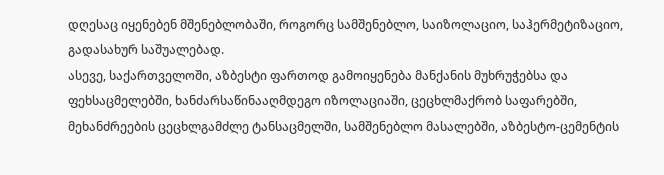დღესაც იყენებენ მშენებლობაში, როგორც სამშენებლო, საიზოლაციო, საჰერმეტიზაციო, გადასახურ საშუალებად.
ასევე, საქართველოში, აზბესტი ფართოდ გამოიყენება მანქანის მუხრუჭებსა და ფეხსაცმელებში, ხანძარსაწინააღმდეგო იზოლაციაში, ცეცხლმაქრობ საფარებში, მეხანძრეების ცეცხლგამძლე ტანსაცმელში, სამშენებლო მასალებში, აზბესტო-ცემენტის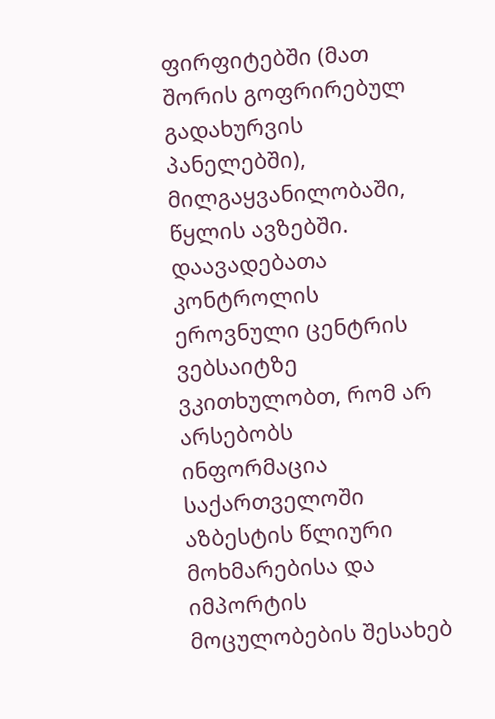ფირფიტებში (მათ შორის გოფრირებულ გადახურვის პანელებში), მილგაყვანილობაში, წყლის ავზებში.
დაავადებათა კონტროლის ეროვნული ცენტრის ვებსაიტზე ვკითხულობთ, რომ არ არსებობს ინფორმაცია საქართველოში აზბესტის წლიური მოხმარებისა და იმპორტის მოცულობების შესახებ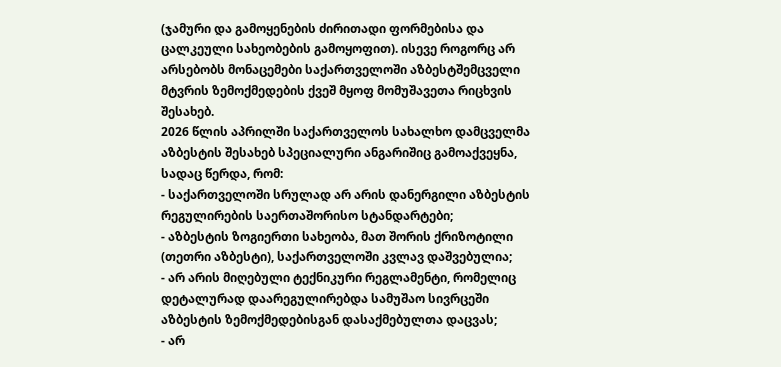(ჯამური და გამოყენების ძირითადი ფორმებისა და ცალკეული სახეობების გამოყოფით). ისევე როგორც არ არსებობს მონაცემები საქართველოში აზბესტშემცველი მტვრის ზემოქმედების ქვეშ მყოფ მომუშავეთა რიცხვის შესახებ.
2026 წლის აპრილში საქართველოს სახალხო დამცველმა აზბესტის შესახებ სპეციალური ანგარიშიც გამოაქვეყნა, სადაც წერდა, რომ:
- საქართველოში სრულად არ არის დანერგილი აზბესტის რეგულირების საერთაშორისო სტანდარტები;
- აზბესტის ზოგიერთი სახეობა, მათ შორის ქრიზოტილი (თეთრი აზბესტი), საქართველოში კვლავ დაშვებულია;
- არ არის მიღებული ტექნიკური რეგლამენტი, რომელიც დეტალურად დაარეგულირებდა სამუშაო სივრცეში აზბესტის ზემოქმედებისგან დასაქმებულთა დაცვას;
- არ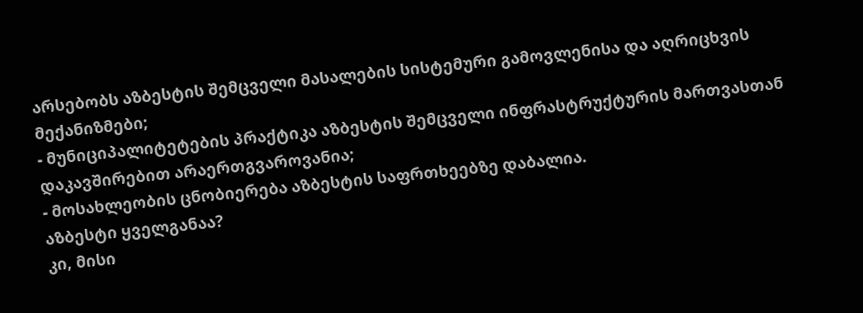არსებობს აზბესტის შემცველი მასალების სისტემური გამოვლენისა და აღრიცხვის მექანიზმები;
- მუნიციპალიტეტების პრაქტიკა აზბესტის შემცველი ინფრასტრუქტურის მართვასთან დაკავშირებით არაერთგვაროვანია;
- მოსახლეობის ცნობიერება აზბესტის საფრთხეებზე დაბალია.
აზბესტი ყველგანაა?
კი, მისი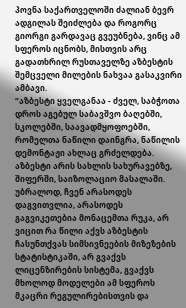პოვნა საქართველოში ძალიან ბევრ ადგილას შეიძლება და როგორც გიორგი გარდავაც გვეუბნება, ვინც ამ სფეროს იცნობს, მისთვის არც გადათხრილ რუსთაველზე აზბესტის შემცველი მილების ნახვაა გასაკვირი ამბავი.
“აზბესტი ყველგანაა - ძველ, საბჭოთა დროს აგებულ საბავშვო ბაღებში, სკოლებში, საავადმყოფოებში, რომელთა ნაწილი დაინგრა, ნაწილის დემონტაჟი ახლაც გრძელდება. აზბესტი არის სახლის სახურავებზე, შიფერში, საიზოლაციო მასალაში.
უბრალოდ, ჩვენ არასოდეს დაგვითვლია, არასოდეს გაგვიკეთებია მონაცემთა რუკა, არ ვიცით რა წილი აქვს აზბესტის ჩასუნთქვას სიმსივნეების მიზეზების სტატისტიკაში, არ გვაქვს ლიცენზირების სისტემა, გვაქვს მხოლოდ მოდელები ამ სფეროს მკაცრი რეგულირებისთვის და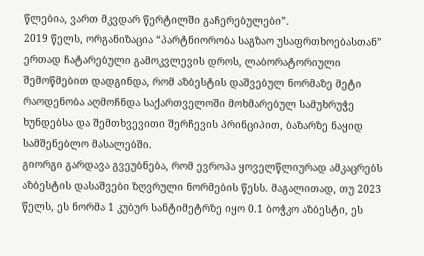წლებია, ვართ მკვდარ წერტილში გაჩერებულები”.
2019 წელს, ორგანიზაცია “პარტნიორობა საგზაო უსაფრთხოებასთან” ერთად ჩატარებული გამოკვლევის დროს, ლაბორატორიული შემოწმებით დადგინდა, რომ აზბესტის დაშვებულ ნორმაზე მეტი რაოდენობა აღმოჩნდა საქართველოში მოხმარებულ სამუხრუჭე ხუნდებსა და შემთხვევითი შერჩევის პრინციპით, ბაზარზე ნაყიდ სამშენებლო მასალებში.
გიორგი გარდავა გვეუბნება, რომ ევროპა ყოველწლიურად ამკაცრებს აზბესტის დასაშვები ზღვრული ნორმების წესს. მაგალითად, თუ 2023 წელს, ეს ნორმა 1 კუბურ სანტიმეტრზე იყო 0.1 ბოჭკო აზბესტი, ეს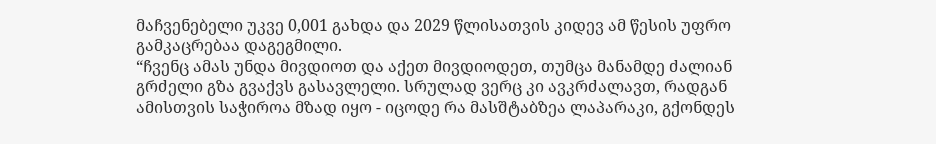მაჩვენებელი უკვე 0,001 გახდა და 2029 წლისათვის კიდევ ამ წესის უფრო გამკაცრებაა დაგეგმილი.
“ჩვენც ამას უნდა მივდიოთ და აქეთ მივდიოდეთ, თუმცა მანამდე ძალიან გრძელი გზა გვაქვს გასავლელი. სრულად ვერც კი ავკრძალავთ, რადგან ამისთვის საჭიროა მზად იყო - იცოდე რა მასშტაბზეა ლაპარაკი, გქონდეს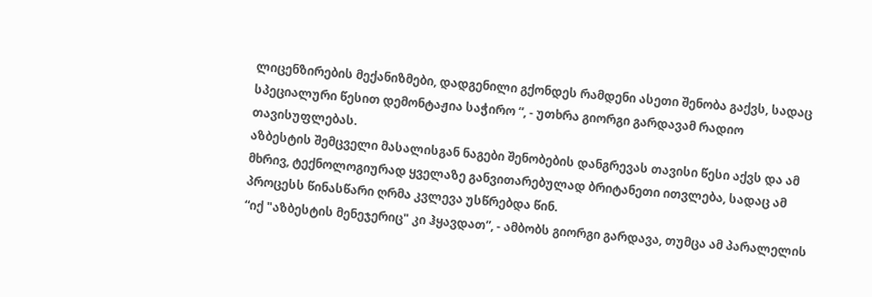ლიცენზირების მექანიზმები, დადგენილი გქონდეს რამდენი ასეთი შენობა გაქვს, სადაც სპეციალური წესით დემონტაჟია საჭირო “, - უთხრა გიორგი გარდავამ რადიო თავისუფლებას.
აზბესტის შემცველი მასალისგან ნაგები შენობების დანგრევას თავისი წესი აქვს და ამ მხრივ, ტექნოლოგიურად ყველაზე განვითარებულად ბრიტანეთი ითვლება, სადაც ამ პროცესს წინასწარი ღრმა კვლევა უსწრებდა წინ.
“იქ "აზბესტის მენეჯერიც" კი ჰყავდათ”, - ამბობს გიორგი გარდავა, თუმცა ამ პარალელის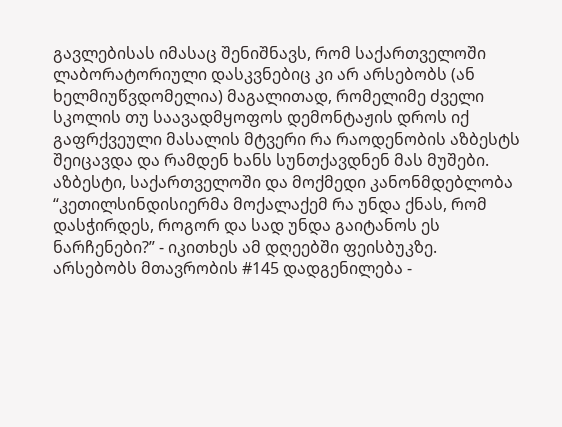გავლებისას იმასაც შენიშნავს, რომ საქართველოში ლაბორატორიული დასკვნებიც კი არ არსებობს (ან ხელმიუწვდომელია) მაგალითად, რომელიმე ძველი სკოლის თუ საავადმყოფოს დემონტაჟის დროს იქ გაფრქვეული მასალის მტვერი რა რაოდენობის აზბესტს შეიცავდა და რამდენ ხანს სუნთქავდნენ მას მუშები.
აზბესტი, საქართველოში და მოქმედი კანონმდებლობა
“კეთილსინდისიერმა მოქალაქემ რა უნდა ქნას, რომ დასჭირდეს, როგორ და სად უნდა გაიტანოს ეს ნარჩენები?” - იკითხეს ამ დღეებში ფეისბუკზე.
არსებობს მთავრობის #145 დადგენილება -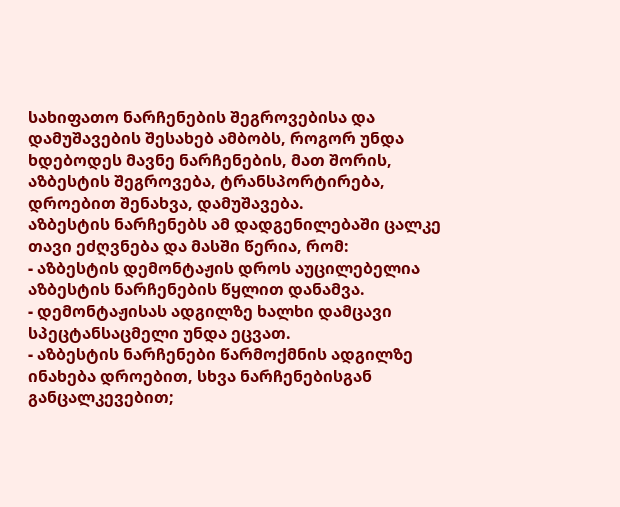სახიფათო ნარჩენების შეგროვებისა და დამუშავების შესახებ ამბობს, როგორ უნდა ხდებოდეს მავნე ნარჩენების, მათ შორის, აზბესტის შეგროვება, ტრანსპორტირება, დროებით შენახვა, დამუშავება.
აზბესტის ნარჩენებს ამ დადგენილებაში ცალკე თავი ეძღვნება და მასში წერია, რომ:
- აზბესტის დემონტაჟის დროს აუცილებელია აზბესტის ნარჩენების წყლით დანამვა.
- დემონტაჟისას ადგილზე ხალხი დამცავი სპეცტანსაცმელი უნდა ეცვათ.
- აზბესტის ნარჩენები წარმოქმნის ადგილზე ინახება დროებით, სხვა ნარჩენებისგან განცალკევებით;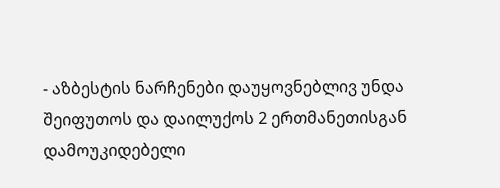- აზბესტის ნარჩენები დაუყოვნებლივ უნდა შეიფუთოს და დაილუქოს 2 ერთმანეთისგან დამოუკიდებელი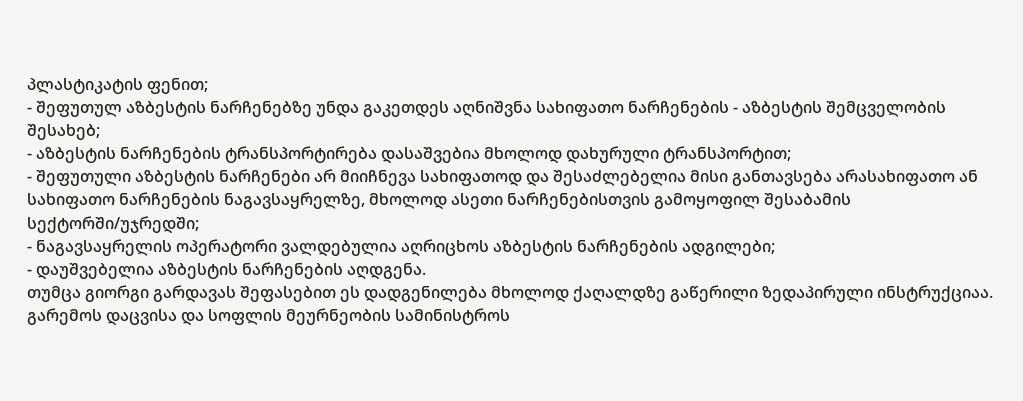პლასტიკატის ფენით;
- შეფუთულ აზბესტის ნარჩენებზე უნდა გაკეთდეს აღნიშვნა სახიფათო ნარჩენების - აზბესტის შემცველობის შესახებ;
- აზბესტის ნარჩენების ტრანსპორტირება დასაშვებია მხოლოდ დახურული ტრანსპორტით;
- შეფუთული აზბესტის ნარჩენები არ მიიჩნევა სახიფათოდ და შესაძლებელია მისი განთავსება არასახიფათო ან სახიფათო ნარჩენების ნაგავსაყრელზე, მხოლოდ ასეთი ნარჩენებისთვის გამოყოფილ შესაბამის სექტორში/უჯრედში;
- ნაგავსაყრელის ოპერატორი ვალდებულია აღრიცხოს აზბესტის ნარჩენების ადგილები;
- დაუშვებელია აზბესტის ნარჩენების აღდგენა.
თუმცა გიორგი გარდავას შეფასებით ეს დადგენილება მხოლოდ ქაღალდზე გაწერილი ზედაპირული ინსტრუქციაა.
გარემოს დაცვისა და სოფლის მეურნეობის სამინისტროს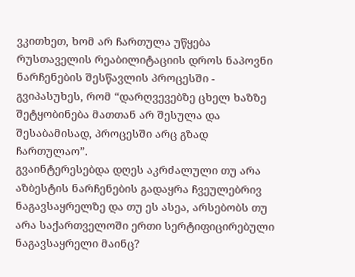ვკითხეთ, ხომ არ ჩართულა უწყება რუსთაველის რეაბილიტაციის დროს ნაპოვნი ნარჩენების შესწავლის პროცესში - გვიპასუხეს, რომ “დარღვევებზე ცხელ ხაზზე შეტყობინება მათთან არ შესულა და შესაბამისად, პროცესში არც გზად ჩართულაო”.
გვაინტერესებდა დღეს აკრძალული თუ არა აზბესტის ნარჩენების გადაყრა ჩვეულებრივ ნაგავსაყრელზე და თუ ეს ასეა, არსებობს თუ არა საქართველოში ერთი სერტიფიცირებული ნაგავსაყრელი მაინც?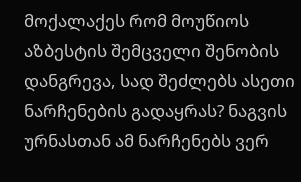მოქალაქეს რომ მოუწიოს აზბესტის შემცველი შენობის დანგრევა, სად შეძლებს ასეთი ნარჩენების გადაყრას? ნაგვის ურნასთან ამ ნარჩენებს ვერ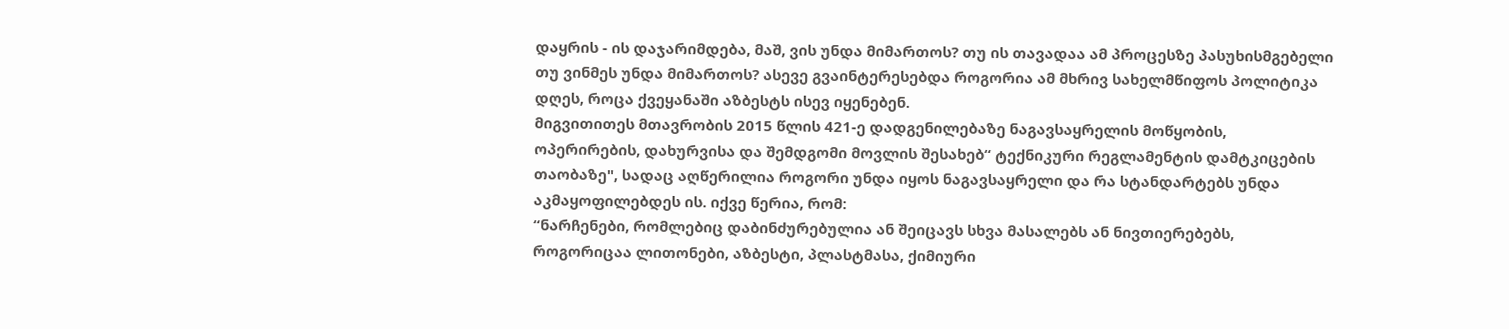დაყრის - ის დაჯარიმდება, მაშ, ვის უნდა მიმართოს? თუ ის თავადაა ამ პროცესზე პასუხისმგებელი თუ ვინმეს უნდა მიმართოს? ასევე გვაინტერესებდა როგორია ამ მხრივ სახელმწიფოს პოლიტიკა დღეს, როცა ქვეყანაში აზბესტს ისევ იყენებენ.
მიგვითითეს მთავრობის 2015 წლის 421-ე დადგენილებაზე ნაგავსაყრელის მოწყობის, ოპერირების, დახურვისა და შემდგომი მოვლის შესახებ“ ტექნიკური რეგლამენტის დამტკიცების თაობაზე", სადაც აღწერილია როგორი უნდა იყოს ნაგავსაყრელი და რა სტანდარტებს უნდა აკმაყოფილებდეს ის. იქვე წერია, რომ:
“ნარჩენები, რომლებიც დაბინძურებულია ან შეიცავს სხვა მასალებს ან ნივთიერებებს, როგორიცაა ლითონები, აზბესტი, პლასტმასა, ქიმიური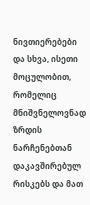ნივთიერებები და სხვა, ისეთი მოცულობით, რომელიც მნიშვნელოვნად ზრდის ნარჩენებთან დაკავშირებულ რისკებს და მათ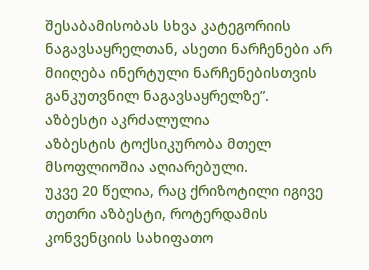შესაბამისობას სხვა კატეგორიის ნაგავსაყრელთან, ასეთი ნარჩენები არ მიიღება ინერტული ნარჩენებისთვის განკუთვნილ ნაგავსაყრელზე”.
აზბესტი აკრძალულია
აზბესტის ტოქსიკურობა მთელ მსოფლიოშია აღიარებული.
უკვე 20 წელია, რაც ქრიზოტილი იგივე თეთრი აზბესტი, როტერდამის კონვენციის სახიფათო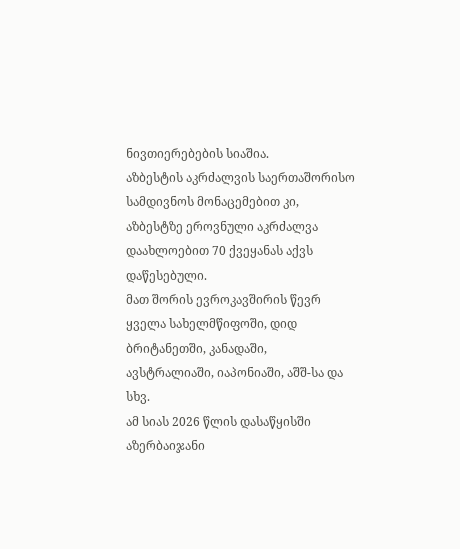ნივთიერებების სიაშია.
აზბესტის აკრძალვის საერთაშორისო სამდივნოს მონაცემებით კი, აზბესტზე ეროვნული აკრძალვა დაახლოებით 70 ქვეყანას აქვს დაწესებული.
მათ შორის ევროკავშირის წევრ ყველა სახელმწიფოში, დიდ ბრიტანეთში, კანადაში, ავსტრალიაში, იაპონიაში, აშშ-სა და სხვ.
ამ სიას 2026 წლის დასაწყისში აზერბაიჯანი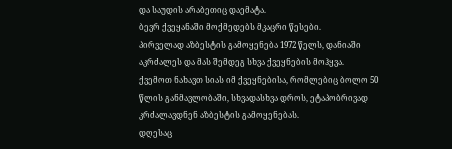და საუდის არაბეთიც დაემატა.
ბევრ ქვეყანაში მოქმედებს მკაცრი წესები.
პირველად აზბესტის გამოყენება 1972 წელს, დანიაში აკრძალეს და მას შემდეგ სხვა ქვეყნების მოჰყვა.
ქვემოთ ნახავთ სიას იმ ქვეყნებისა, რომლებიც ბოლო 50 წლის განმავლობაში, სხვადასხვა დროს, ეტაპობრივად კრძალავდნენ აზბესტის გამოყენებას.
დღესაც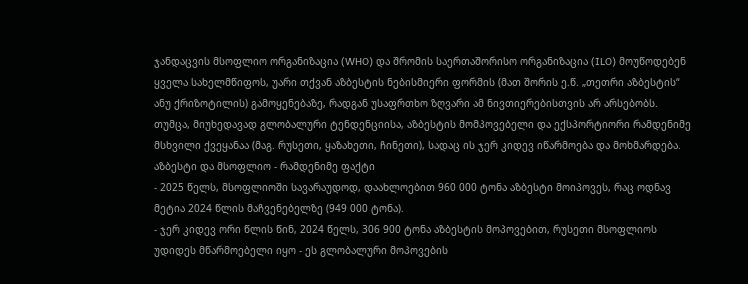ჯანდაცვის მსოფლიო ორგანიზაცია (WHO) და შრომის საერთაშორისო ორგანიზაცია (ILO) მოუწოდებენ ყველა სახელმწიფოს, უარი თქვან აზბესტის ნებისმიერი ფორმის (მათ შორის ე.წ. „თეთრი აზბესტის“ ანუ ქრიზოტილის) გამოყენებაზე, რადგან უსაფრთხო ზღვარი ამ ნივთიერებისთვის არ არსებობს. თუმცა, მიუხედავად გლობალური ტენდენციისა, აზბესტის მომპოვებელი და ექსპორტიორი რამდენიმე მსხვილი ქვეყანაა (მაგ. რუსეთი, ყაზახეთი, ჩინეთი), სადაც ის ჯერ კიდევ იწარმოება და მოხმარდება.
აზბესტი და მსოფლიო - რამდენიმე ფაქტი
- 2025 წელს, მსოფლიოში სავარაუდოდ, დაახლოებით 960 000 ტონა აზბესტი მოიპოვეს, რაც ოდნავ მეტია 2024 წლის მაჩვენებელზე (949 000 ტონა).
- ჯერ კიდევ ორი წლის წინ, 2024 წელს, 306 900 ტონა აზბესტის მოპოვებით, რუსეთი მსოფლიოს უდიდეს მწარმოებელი იყო - ეს გლობალური მოპოვების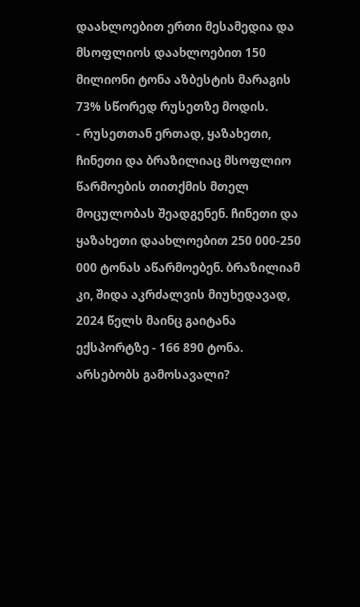დაახლოებით ერთი მესამედია და მსოფლიოს დაახლოებით 150 მილიონი ტონა აზბესტის მარაგის 73% სწორედ რუსეთზე მოდის.
- რუსეთთან ერთად, ყაზახეთი, ჩინეთი და ბრაზილიაც მსოფლიო წარმოების თითქმის მთელ მოცულობას შეადგენენ. ჩინეთი და ყაზახეთი დაახლოებით 250 000-250 000 ტონას აწარმოებენ. ბრაზილიამ კი, შიდა აკრძალვის მიუხედავად, 2024 წელს მაინც გაიტანა ექსპორტზე - 166 890 ტონა.
არსებობს გამოსავალი?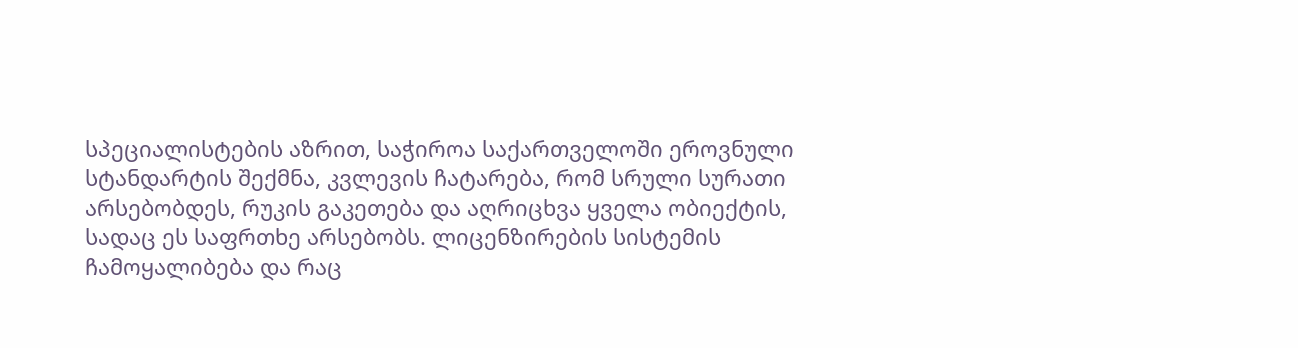სპეციალისტების აზრით, საჭიროა საქართველოში ეროვნული სტანდარტის შექმნა, კვლევის ჩატარება, რომ სრული სურათი არსებობდეს, რუკის გაკეთება და აღრიცხვა ყველა ობიექტის, სადაც ეს საფრთხე არსებობს. ლიცენზირების სისტემის ჩამოყალიბება და რაც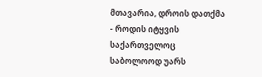მთავარია, დროის დათქმა - როდის იტყვის საქართველოც საბოლოოდ უარს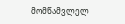მომწამვლელ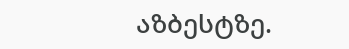აზბესტზე.